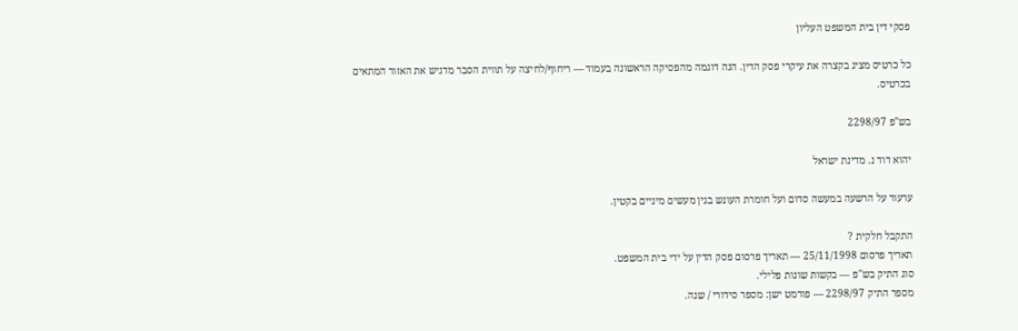פסקי דין בית המשפט העליון

כל כרטיס מציג בקצרה את עיקרי פסק הדין. הנה דוגמה מהפסיקה הראשונה בעמוד — ריחוף/לחיצה על תווית הסבר מדגיש את האזור המתאים בכרטיס.

בש"פ 2298/97

יהוא דוד נ. מדינת ישראל

ערעור על הרשעה במעשה סדום ועל חומרת העונש בגין מעשים מיניים בקטין.

התקבל חלקית ?
תאריך פרסום 25/11/1998 — תאריך פרסום פסק הדין על ידי בית המשפט.
סוג התיק בש"פ — בקשות שונות פלילי.
מספר התיק 2298/97 — פורמט ישן: מספר סידורי / שנה.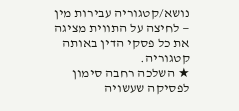נושא/קטגוריה עבירות מין — לחיצה על התווית מציגה את כל פסקי הדין באותה קטגוריה.
★ השלכה רחבה סימון לפסיקה שעשויה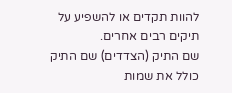להוות תקדים או להשפיע על תיקים רבים אחרים.
שם התיק (הצדדים) שם התיק כולל את שמות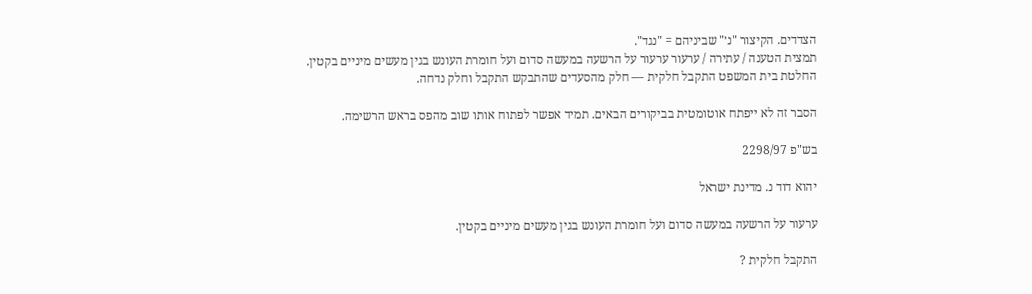הצדדים. הקיצור "נ׳" שביניהם = "נגד".
תמצית הטענה / עתירה / ערעור ערעור על הרשעה במעשה סדום ועל חומרת העונש בגין מעשים מיניים בקטין.
החלטת בית המשפט התקבל חלקית — חלק מהסעדים שהתבקש התקבל וחלק נדחה.

הסבר זה לא ייפתח אוטומטית בביקורים הבאים. תמיד אפשר לפתוח אותו שוב מהפס בראש הרשימה.

בש"פ 2298/97

יהוא דוד נ. מדינת ישראל

ערעור על הרשעה במעשה סדום ועל חומרת העונש בגין מעשים מיניים בקטין.

התקבל חלקית ?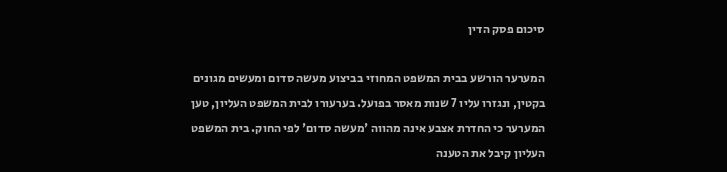סיכום פסק הדין

המערער הורשע בבית המשפט המחוזי בביצוע מעשה סדום ומעשים מגונים בקטין, ונגזרו עליו 7 שנות מאסר בפועל. בערעורו לבית המשפט העליון, טען המערער כי החדרת אצבע אינה מהווה 'מעשה סדום' לפי החוק. בית המשפט העליון קיבל את הטענה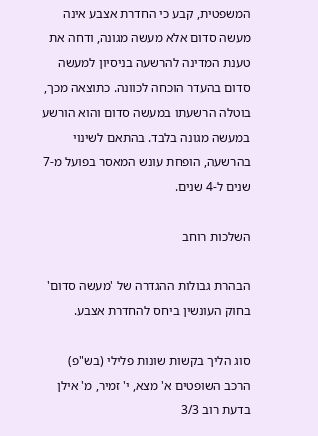המשפטית, קבע כי החדרת אצבע אינה מעשה סדום אלא מעשה מגונה, ודחה את טענת המדינה להרשעה בניסיון למעשה סדום בהעדר הוכחה לכוונה. כתוצאה מכך, בוטלה הרשעתו במעשה סדום והוא הורשע במעשה מגונה בלבד. בהתאם לשינוי בהרשעה, הופחת עונש המאסר בפועל מ-7 שנים ל-4 שנים.

השלכות רוחב

הבהרת גבולות ההגדרה של 'מעשה סדום' בחוק העונשין ביחס להחדרת אצבע.

סוג הליך בקשות שונות פלילי (בש"פ)
הרכב השופטים א' מצא, י' זמיר, מ' אילן
בדעת רוב 3/3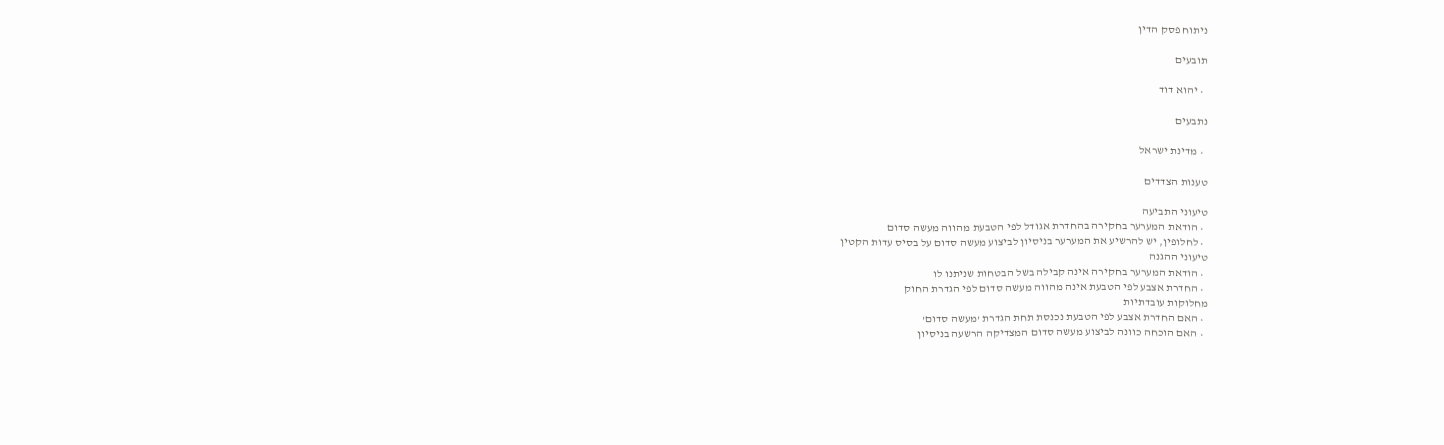ניתוח פסק הדין

תובעים

  • יהוא דוד

נתבעים

  • מדינת ישראל

טענות הצדדים

טיעוני התביעה
  • הודאת המערער בחקירה בהחדרת אגודל לפי הטבעת מהווה מעשה סדום
  • לחלופין, יש להרשיע את המערער בניסיון לביצוע מעשה סדום על בסיס עדות הקטין
טיעוני ההגנה
  • הודאת המערער בחקירה אינה קבילה בשל הבטחות שניתנו לו
  • החדרת אצבע לפי הטבעת אינה מהווה מעשה סדום לפי הגדרת החוק
מחלוקות עובדתיות
  • האם החדרת אצבע לפי הטבעת נכנסת תחת הגדרת 'מעשה סדום'
  • האם הוכחה כוונה לביצוע מעשה סדום המצדיקה הרשעה בניסיון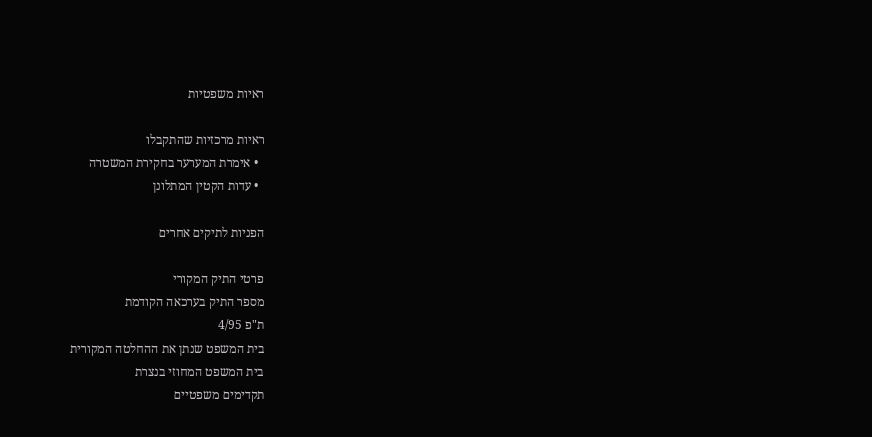ראיות משפטיות

ראיות מרכזיות שהתקבלו
  • אימרת המערער בחקירת המשטרה
  • עדות הקטין המתלונן

הפניות לתיקים אחרים

פרטי התיק המקורי
מספר התיק בערכאה הקודמת
ת"פ 4/95
בית המשפט שנתן את ההחלטה המקורית
בית המשפט המחוזי בנצרת
תקדימים משפטיים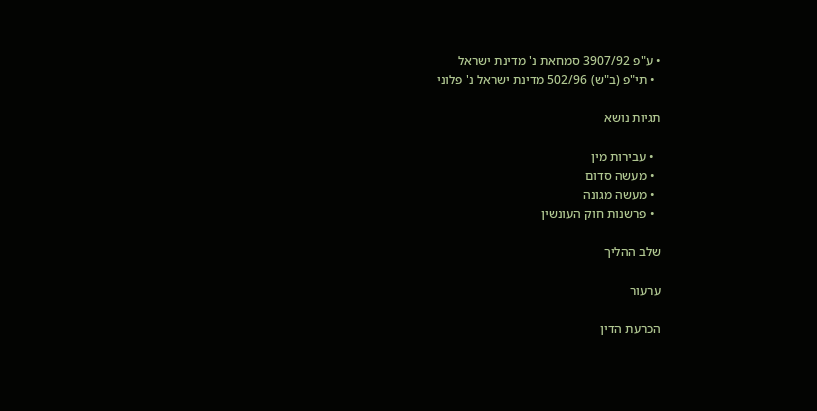• ע"פ 3907/92 סמחאת נ' מדינת ישראל
  • תי"פ (ב"ש) 502/96 מדינת ישראל נ' פלוני

תגיות נושא

  • עבירות מין
  • מעשה סדום
  • מעשה מגונה
  • פרשנות חוק העונשין

שלב ההליך

ערעור

הכרעת הדין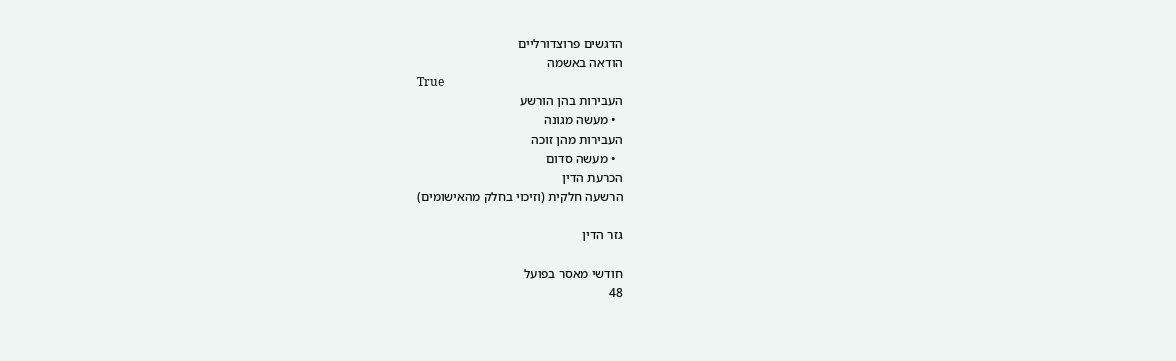הדגשים פרוצדורליים
הודאה באשמה
True
העבירות בהן הורשע
  • מעשה מגונה
העבירות מהן זוכה
  • מעשה סדום
הכרעת הדין
הרשעה חלקית (וזיכוי בחלק מהאישומים)

גזר הדין

חודשי מאסר בפועל
48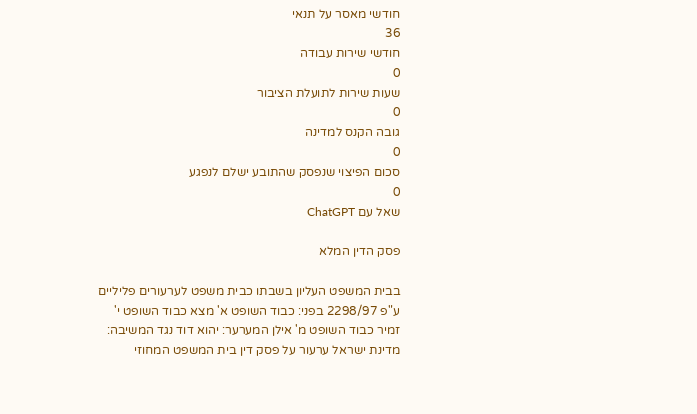חודשי מאסר על תנאי
36
חודשי שירות עבודה
0
שעות שירות לתועלת הציבור
0
גובה הקנס למדינה
0
סכום הפיצוי שנפסק שהתובע ישלם לנפגע
0
שאל עם ChatGPT

פסק הדין המלא

בבית המשפט העליון בשבתו כבית משפט לערעורים פליליים ע"פ 2298/97 בפני: כבוד השופט א' מצא כבוד השופט י' זמיר כבוד השופט מ' אילן המערער: יהוא דוד נגד המשיבה: מדינת ישראל ערעור על פסק דין בית המשפט המחוזי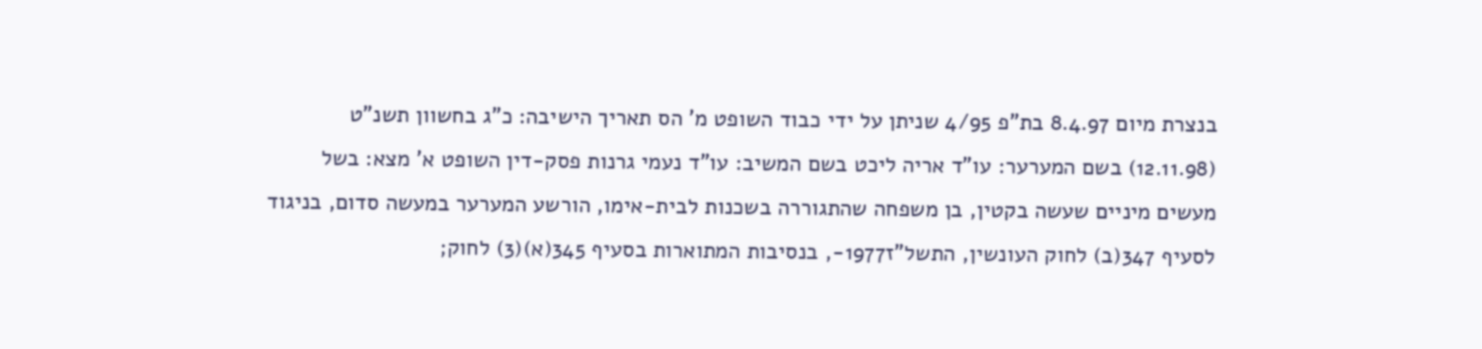בנצרת מיום 8.4.97 בת"פ 4/95 שניתן על ידי כבוד השופט מ' הס תאריך הישיבה: כ"ג בחשוון תשנ"ט (12.11.98) בשם המערער: עו"ד אריה ליכט בשם המשיב: עו"ד נעמי גרנות פסק-דין השופט א' מצא: בשל מעשים מיניים שעשה בקטין, בן משפחה שהתגוררה בשכנות לבית-אימו, הורשע המערער במעשה סדום, בניגוד לסעיף 347(ב) לחוק העונשין, התשל"ז1977-, בנסיבות המתוארות בסעיף 345(א)(3) לחוק;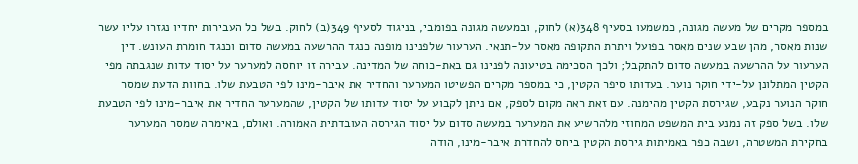במספר מקרים של מעשה מגונה, כמשמעו בסעיף 348(א) לחוק, ובמעשה מגונה בפומבי, בניגוד לסעיף 349(ב) לחוק. בשל כל העבירות יחדיו נגזרו עליו עשר שנות מאסר, מהן שבע שנים מאסר בפועל ויתרת התקופה מאסר על-תנאי. הערעור שלפנינו מופנה כנגד ההרשעה במעשה סדום וכנגד חומרת העונש. דין הערעור על ההרשעה במעשה סדום להתקבל; ולכך הסכימה בטיעונה לפנינו גם באת-כוחה של המדינה. עבירה זו יוחסה למערער על יסוד עדות שנגבתה מפי הקטין המתלונן על-ידי חוקר נוער. בעדותו סיפר הקטין, כי במספר מקרים הפשיטו המערער והחדיר את איבר-מינו לפי הטבעת שלו. בחוות הדעת שמסר חוקר הנוער נקבע, שגירסת הקטין מהימנה. עם זאת ראה מקום לספק, אם ניתן לקבוע על יסוד עדותו של הקטין, שהמערער החדיר את איבר-מינו לפי הטבעת שלו. בשל ספק זה נמנע בית המשפט המחוזי מלהרשיע את המערער במעשה סדום על יסוד הגירסה העובדתית האמורה. ואולם, באימרה שמסר המערער בחקירת המשטרה, ושבה כפר באמיתות גירסת הקטין ביחס להחדרת איבר-מינו, הודה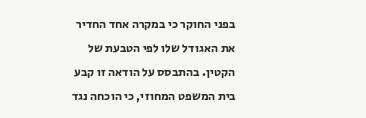בפני החוקר כי במקרה אחד החדיר את האגודל שלו לפי הטבעת של הקטין. בהתבסס על הודאה זו קבע בית המשפט המחוזי, כי הוכחה נגד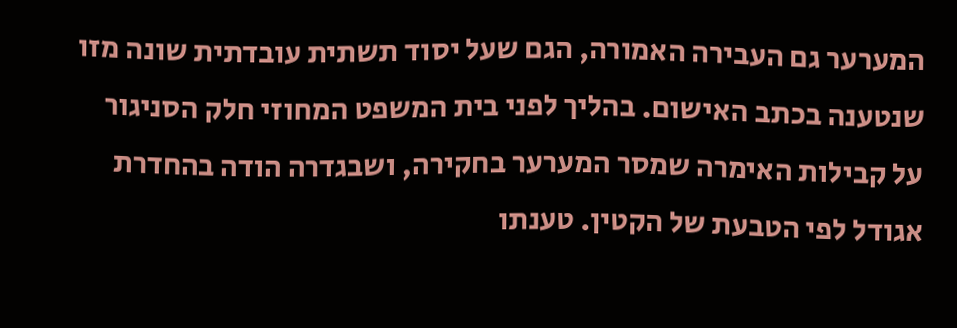המערער גם העבירה האמורה, הגם שעל יסוד תשתית עובדתית שונה מזו שנטענה בכתב האישום. בהליך לפני בית המשפט המחוזי חלק הסניגור על קבילות האימרה שמסר המערער בחקירה, ושבגדרה הודה בהחדרת אגודל לפי הטבעת של הקטין. טענתו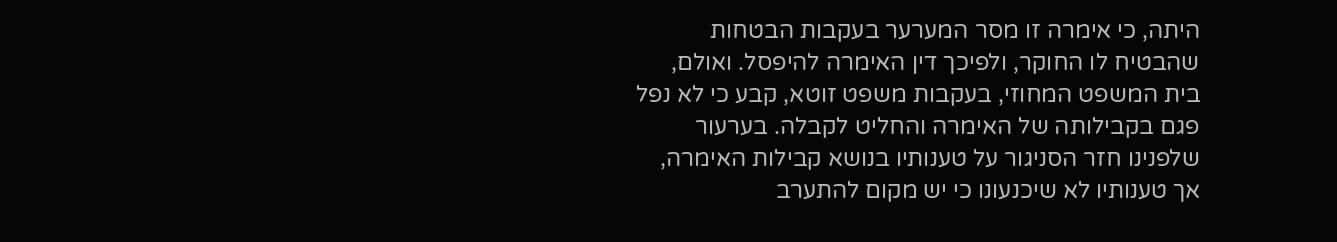היתה, כי אימרה זו מסר המערער בעקבות הבטחות שהבטיח לו החוקר, ולפיכך דין האימרה להיפסל. ואולם, בית המשפט המחוזי, בעקבות משפט זוטא, קבע כי לא נפל פגם בקבילותה של האימרה והחליט לקבלה. בערעור שלפנינו חזר הסניגור על טענותיו בנושא קבילות האימרה, אך טענותיו לא שיכנעונו כי יש מקום להתערב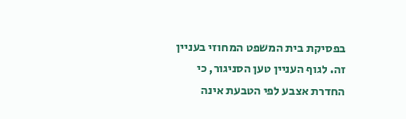בפסיקת בית המשפט המחוזי בעניין זה. לגוף העניין טען הסניגור, כי החדרת אצבע לפי הטבעת אינה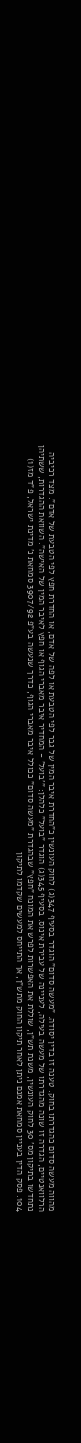מהווה מעשה סדום כהגדרתו בחוק. טענה זו בדין יסודה. "מעשה סדום" הוגדר בסעיף 347(ג) לחוק העונשין כ"החדרת איבר המין של גבר לפי הטבעת או לפה של אדם, או החדרת חפץ לפי הטבעת של אדם". מצד רכיביה הרלוואנטיים, הגדרה זו שונה מהגדרתו של מעשה בעילה, לעניינה של עבירת אינוס. בסעיף 345(ג) הוגדר "בועל" כלהלן: "'בועל' - המחדיר איבר מאברי הגוף או חפץ לאיבר המין של האישה". השוואת ההגדרות, ששתיהן נתחדשו בתיקון מס' 30 לחוק העונשין, משנת תש"ן, שוללת את האפשרות לפרש את המונח "חפץ" שבהגדרת "מעשה סדום" ככולל איבר מאברי הגוף, כדרך שנעשה בע"פ 3907/92 סמחאת נ' מדינת ישראל, פ"ד מז(1) 104. פסק הדין בעניין סמחאת אמנם ניתן לאחר תיקון החוק מתש"ן, אך התייחס למעשים שקדמו לתיקון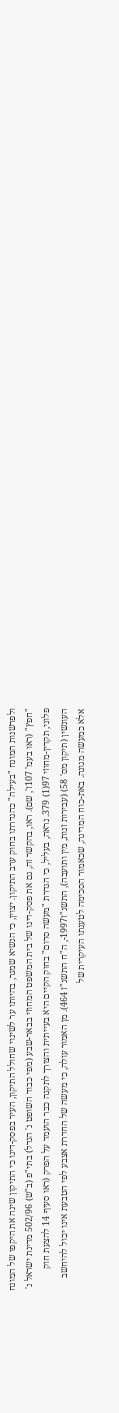ולפרשנות המונח "בעילה" כהגדרתו בחוק ערב התיקון. יצוין, כי הנשיא שמגר, בהיותו ער לשינוי שחולל התיקון, העיר בפסק-דינו כי התיקון שינה את היקפו של המונח "חפץ" (ראו בעמ' 107ז', שם). ראו, בהקשר זה, גם את פסק-דינו של בית המשפט המחוזי בבאר-שבע (מפי כבוד השופט נ' הנדל) בתי"פ (ב"ש) 502/96 מדינת ישראל נ' פלוני, תקדין-מחוזי 97(1) 379. נראה, בעליל, כי הגדרת "מעשה סדום" בחוק הקיים היא בעייתית והצורך לתקנה כבר הועמד על הפרק (ראו סעיף 14 להצעת חוק העונשין (תיקון מס' 58) (עבירות זנות, מין ותועבה), התשנ"ז1997-, ה"ח התשנ"ז 464). מן האמור עולה, כי מעשה של החדרת אצבע לפי הטבעת אינו יכול להיחשב אלא כמעשה מגונה. באת-כוח המדינה, שכאמור הסכימה לטענתו העיקרית של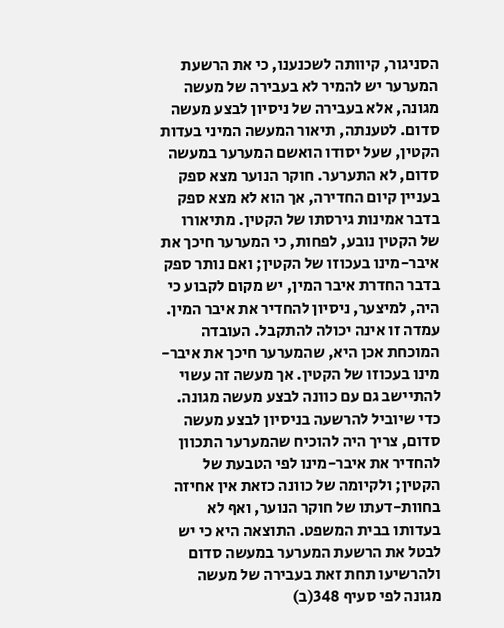הסניגור, קיוותה לשכנענו, כי את הרשעת המערער יש להמיר לא בעבירה של מעשה מגונה, אלא בעבירה של ניסיון לבצע מעשה סדום. לטענתה, תיאור המעשה המיני בעדות הקטין, שעל יסודו הואשם המערער במעשה סדום, לא התערער. חוקר הנוער מצא ספק בעניין קיום החדירה, אך הוא לא מצא ספק בדבר אמינות גירסתו של הקטין. מתיאורו של הקטין נובע, לפחות, כי המערער חיכך את איבר-מינו בעכוזו של הקטין; ואם נותר ספק בדבר החדרת איבר המין, יש מקום לקבוע כי היה, למיצער, ניסיון להחדיר את איבר המין. עמדה זו אינה יכולה להתקבל. העובדה המוכחת אכן היא, שהמערער חיכך את איבר-מינו בעכוזו של הקטין. אך מעשה זה עשוי להתיישב גם עם כוונה לבצע מעשה מגונה. כדי שיוביל להרשעה בניסיון לבצע מעשה סדום, צריך היה להוכיח שהמערער התכוון להחדיר את איבר-מינו לפי הטבעת של הקטין; ולקיומה של כוונה כזאת אין אחיזה בחוות-דעתו של חוקר הנוער, ואף לא בעדותו בבית המשפט. התוצאה היא כי יש לבטל את הרשעת המערער במעשה סדום ולהרשיעו תחת זאת בעבירה של מעשה מגונה לפי סעיף 348(ב)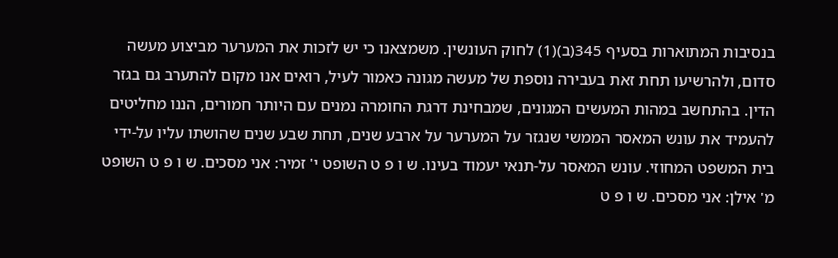בנסיבות המתוארות בסעיף 345(ב)(1) לחוק העונשין. משמצאנו כי יש לזכות את המערער מביצוע מעשה סדום, ולהרשיעו תחת זאת בעבירה נוספת של מעשה מגונה כאמור לעיל, רואים אנו מקום להתערב גם בגזר הדין. בהתחשב במהות המעשים המגונים, שמבחינת דרגת החומרה נמנים עם היותר חמורים, הננו מחליטים להעמיד את עונש המאסר הממשי שנגזר על המערער על ארבע שנים, תחת שבע שנים שהושתו עליו על-ידי בית המשפט המחוזי. עונש המאסר על-תנאי יעמוד בעינו. ש ו פ ט השופט י' זמיר: אני מסכים. ש ו פ ט השופט מ' אילן: אני מסכים. ש ו פ ט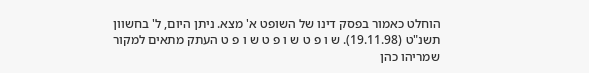הוחלט כאמור בפסק דינו של השופט א' מצא. ניתן היום, ל' בחשוון תשנ"ט (19.11.98). ש ו פ ט ש ו פ ט ש ו פ ט העתק מתאים למקור שמריהו כהן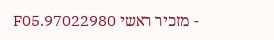- מזכיר ראשי 97022980.F05